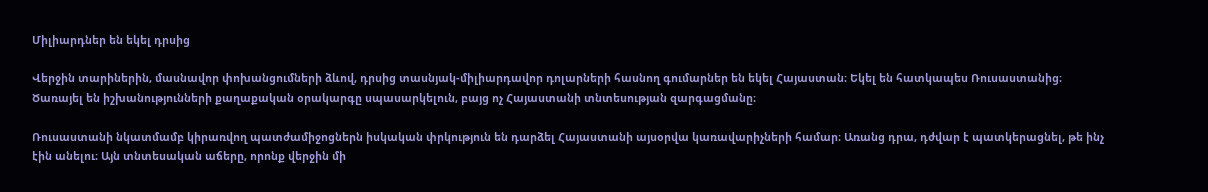Միլիարդներ են եկել դրսից

Վերջին տարիներին, մասնավոր փոխանցումների ձևով, դրսից տասնյակ-միլիարդավոր դոլարների հասնող գումարներ են եկել Հայաստան։ Եկել են հատկապես Ռուսաստանից։ Ծառայել են իշխանությունների քաղաքական օրակարգը սպասարկելուն, բայց ոչ Հայաստանի տնտեսության զարգացմանը։

Ռուսաստանի նկատմամբ կիրառվող պատժամիջոցներն իսկական փրկություն են դարձել Հայաստանի այսօրվա կառավարիչների համար։ Առանց դրա, դժվար է պատկերացնել, թե ինչ էին անելու։ Այն տնտեսական աճերը, որոնք վերջին մի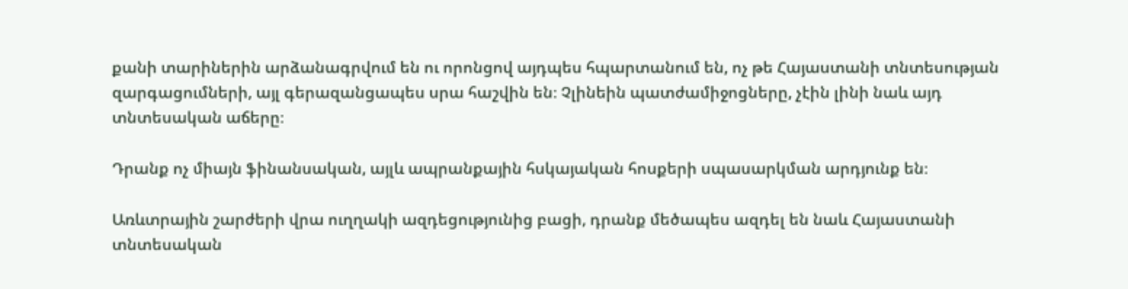քանի տարիներին արձանագրվում են ու որոնցով այդպես հպարտանում են, ոչ թե Հայաստանի տնտեսության զարգացումների, այլ գերազանցապես սրա հաշվին են։ Չլինեին պատժամիջոցները, չէին լինի նաև այդ տնտեսական աճերը։

Դրանք ոչ միայն ֆինանսական, այլև ապրանքային հսկայական հոսքերի սպասարկման արդյունք են։

Առևտրային շարժերի վրա ուղղակի ազդեցությունից բացի, դրանք մեծապես ազդել են նաև Հայաստանի տնտեսական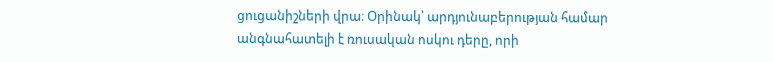ցուցանիշների վրա։ Օրինակ՝ արդյունաբերության համար անգնահատելի է ռուսական ոսկու դերը, որի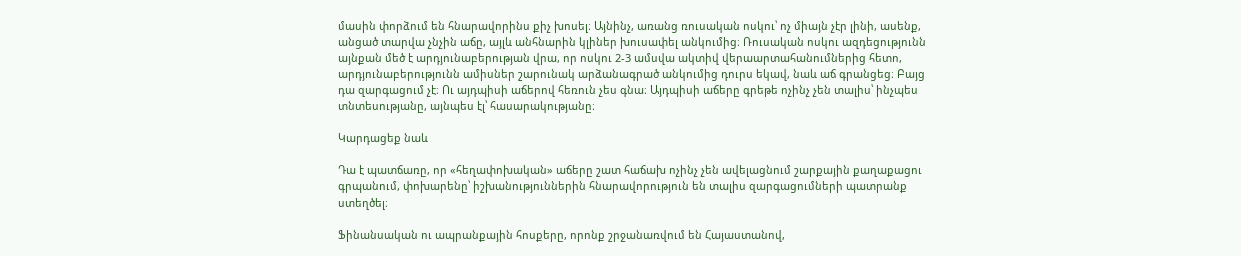մասին փորձում են հնարավորինս քիչ խոսել։ Այնինչ, առանց ռուսական ոսկու՝ ոչ միայն չէր լինի, ասենք, անցած տարվա չնչին աճը, այլև անհնարին կլիներ խուսափել անկումից։ Ռուսական ոսկու ազդեցությունն այնքան մեծ է արդյունաբերության վրա, որ ոսկու 2-3 ամսվա ակտիվ վերաարտահանումներից հետո, արդյունաբերությունն ամիսներ շարունակ արձանագրած անկումից դուրս եկավ, նաև աճ գրանցեց։ Բայց դա զարգացում չէ։ Ու այդպիսի աճերով հեռուն չես գնա։ Այդպիսի աճերը գրեթե ոչինչ չեն տալիս՝ ինչպես տնտեսությանը, այնպես էլ՝ հասարակությանը։

Կարդացեք նաև

Դա է պատճառը, որ «հեղափոխական» աճերը շատ հաճախ ոչինչ չեն ավելացնում շարքային քաղաքացու գրպանում, փոխարենը՝ իշխանություններին հնարավորություն են տալիս զարգացումների պատրանք ստեղծել։

Ֆինանսական ու ապրանքային հոսքերը, որոնք շրջանառվում են Հայաստանով,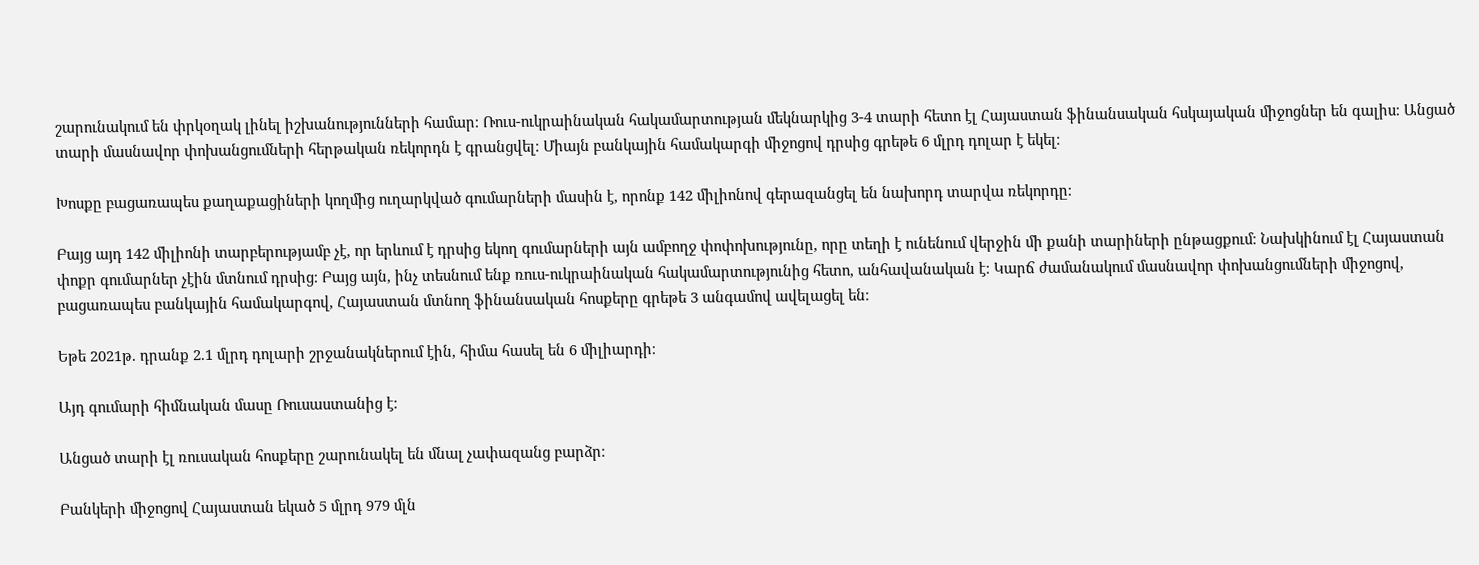շարունակում են փրկօղակ լինել իշխանությունների համար։ Ռուս-ուկրաինական հակամարտության մեկնարկից 3-4 տարի հետո էլ Հայաստան ֆինանսական հսկայական միջոցներ են գալիս։ Անցած տարի մասնավոր փոխանցումների հերթական ռեկորդն է գրանցվել։ Միայն բանկային համակարգի միջոցով դրսից գրեթե 6 մլրդ դոլար է եկել։

Խոսքը բացառապես քաղաքացիների կողմից ուղարկված գումարների մասին է, որոնք 142 միլիոնով գերազանցել են նախորդ տարվա ռեկորդը։

Բայց այդ 142 միլիոնի տարբերությամբ չէ, որ երևում է դրսից եկող գումարների այն ամբողջ փոփոխությունը, որը տեղի է ունենում վերջին մի քանի տարիների ընթացքում։ Նախկինում էլ Հայաստան փոքր գումարներ չէին մտնում դրսից։ Բայց այն, ինչ տեսնում ենք ռուս-ուկրաինական հակամարտությունից հետո, անհավանական է։ Կարճ ժամանակում մասնավոր փոխանցումների միջոցով, բացառապես բանկային համակարգով, Հայաստան մտնող ֆինանսական հոսքերը գրեթե 3 անգամով ավելացել են։

Եթե 2021թ. դրանք 2.1 մլրդ դոլարի շրջանակներում էին, հիմա հասել են 6 միլիարդի։

Այդ գումարի հիմնական մասը Ռուսաստանից է։

Անցած տարի էլ ռուսական հոսքերը շարունակել են մնալ չափազանց բարձր։

Բանկերի միջոցով Հայաստան եկած 5 մլրդ 979 մլն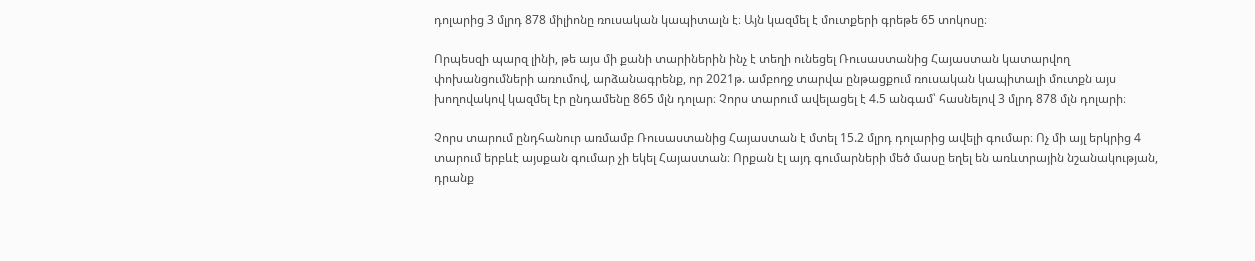դոլարից 3 մլրդ 878 միլիոնը ռուսական կապիտալն է։ Այն կազմել է մուտքերի գրեթե 65 տոկոսը։

Որպեսզի պարզ լինի, թե այս մի քանի տարիներին ինչ է տեղի ունեցել Ռուսաստանից Հայաստան կատարվող փոխանցումների առումով, արձանագրենք, որ 2021թ. ամբողջ տարվա ընթացքում ռուսական կապիտալի մուտքն այս խողովակով կազմել էր ընդամենը 865 մլն դոլար։ Չորս տարում ավելացել է 4.5 անգամ՝ հասնելով 3 մլրդ 878 մլն դոլարի։

Չորս տարում ընդհանուր առմամբ Ռուսաստանից Հայաստան է մտել 15.2 մլրդ դոլարից ավելի գումար։ Ոչ մի այլ երկրից 4 տարում երբևէ այսքան գումար չի եկել Հայաստան։ Որքան էլ այդ գումարների մեծ մասը եղել են առևտրային նշանակության, դրանք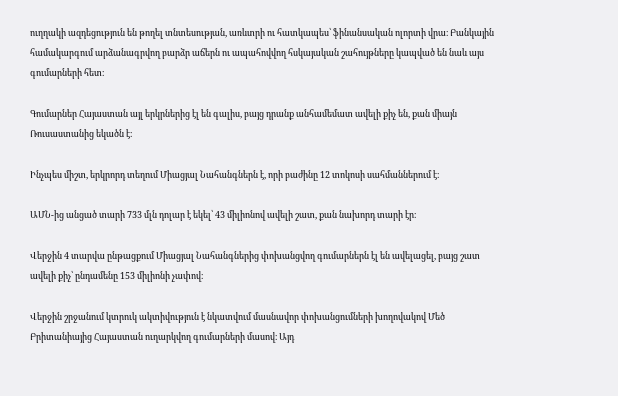ուղղակի ազդեցություն են թողել տնտեսության, առևտրի ու հատկապես՝ ֆինանսական ոլորտի վրա։ Բանկային համակարգում արձանագրվող բարձր աճերն ու ապահովվող հսկայական շահույթները կապված են նաև այս գումարների հետ։

Գումարներ Հայաստան այլ երկրներից էլ են գալիս, բայց դրանք անհամեմատ ավելի քիչ են, քան միայն Ռուսաստանից եկածն է։

Ինչպես միշտ, երկրորդ տեղում Միացյալ Նահանգներն է, որի բաժինը 12 տոկոսի սահմաններում է։

ԱՄՆ-ից անցած տարի 733 մլն դոլար է եկել՝ 43 միլիոնով ավելի շատ, քան նախորդ տարի էր։

Վերջին 4 տարվա ընթացքում Միացյալ Նահանգներից փոխանցվող գումարներն էլ են ավելացել, բայց շատ ավելի քիչ՝ ընդամենը 153 միլիոնի չափով։

Վերջին շրջանում կտրուկ ակտիվություն է նկատվում մասնավոր փոխանցումների խողովակով Մեծ Բրիտանիայից Հայաստան ուղարկվող գումարների մասով։ Այդ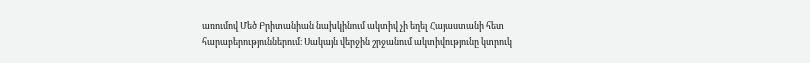առումով Մեծ Բրիտանիան նախկինում ակտիվ չի եղել Հայաստանի հետ հարաբերություններում։ Սակայն վերջին շրջանում ակտիվությունը կտրուկ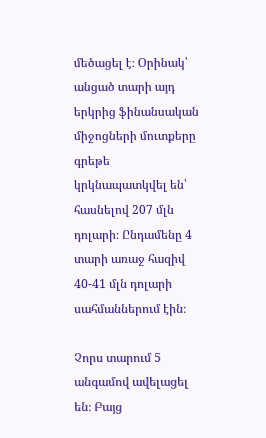մեծացել է։ Օրինակ՝ անցած տարի այդ երկրից ֆինանսական միջոցների մուտքերը գրեթե կրկնապատկվել են՝ հասնելով 207 մլն դոլարի։ Ընդամենը 4 տարի առաջ հազիվ 40-41 մլն դոլարի սահմաններում էին։

Չորս տարում 5 անգամով ավելացել են։ Բայց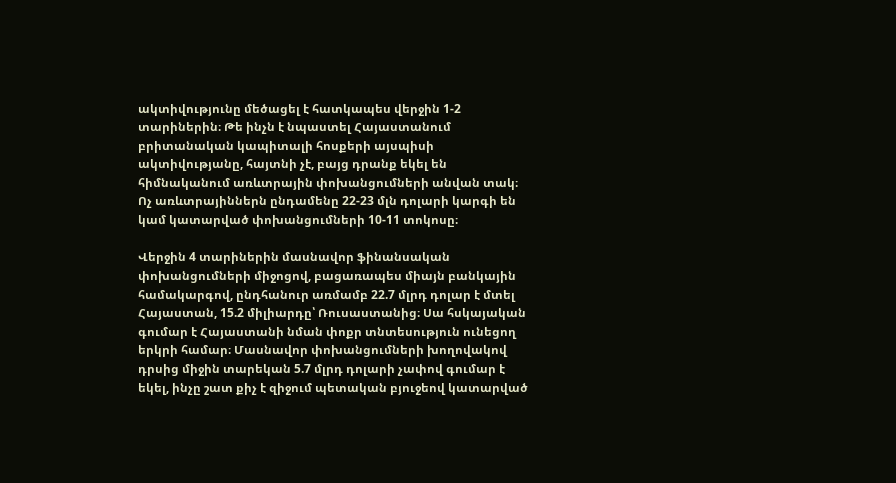ակտիվությունը մեծացել է հատկապես վերջին 1-2 տարիներին։ Թե ինչն է նպաստել Հայաստանում բրիտանական կապիտալի հոսքերի այսպիսի ակտիվությանը, հայտնի չէ, բայց դրանք եկել են հիմնականում առևտրային փոխանցումների անվան տակ։ Ոչ առևտրայիններն ընդամենը 22-23 մլն դոլարի կարգի են կամ կատարված փոխանցումների 10-11 տոկոսը։

Վերջին 4 տարիներին մասնավոր ֆինանսական փոխանցումների միջոցով, բացառապես միայն բանկային համակարգով, ընդհանուր առմամբ 22.7 մլրդ դոլար է մտել Հայաստան, 15.2 միլիարդը՝ Ռուսաստանից։ Սա հսկայական գումար է Հայաստանի նման փոքր տնտեսություն ունեցող երկրի համար։ Մասնավոր փոխանցումների խողովակով դրսից միջին տարեկան 5.7 մլրդ դոլարի չափով գումար է եկել, ինչը շատ քիչ է զիջում պետական բյուջեով կատարված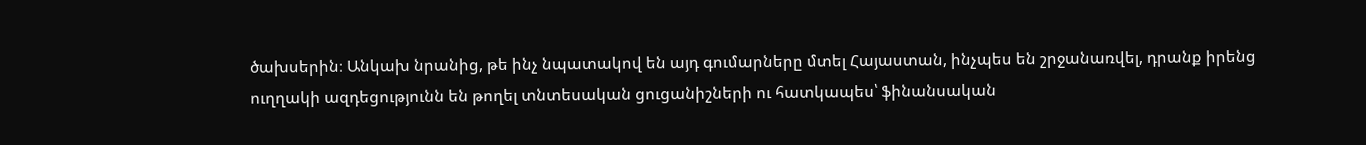ծախսերին։ Անկախ նրանից, թե ինչ նպատակով են այդ գումարները մտել Հայաստան, ինչպես են շրջանառվել, դրանք իրենց ուղղակի ազդեցությունն են թողել տնտեսական ցուցանիշների ու հատկապես՝ ֆինանսական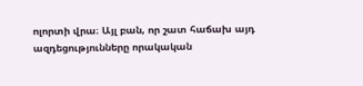ոլորտի վրա։ Այլ բան, որ շատ հաճախ այդ ազդեցությունները որակական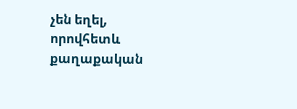չեն եղել, որովհետև քաղաքական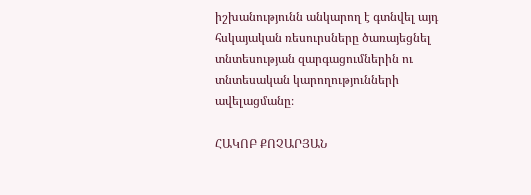իշխանությունն անկարող է գտնվել այդ հսկայական ռեսուրսները ծառայեցնել տնտեսության զարգացումներին ու տնտեսական կարողությունների ավելացմանը։

ՀԱԿՈԲ ՔՈՉԱՐՅԱՆ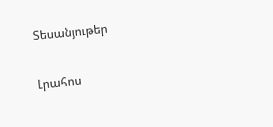Տեսանյութեր

Լրահոս